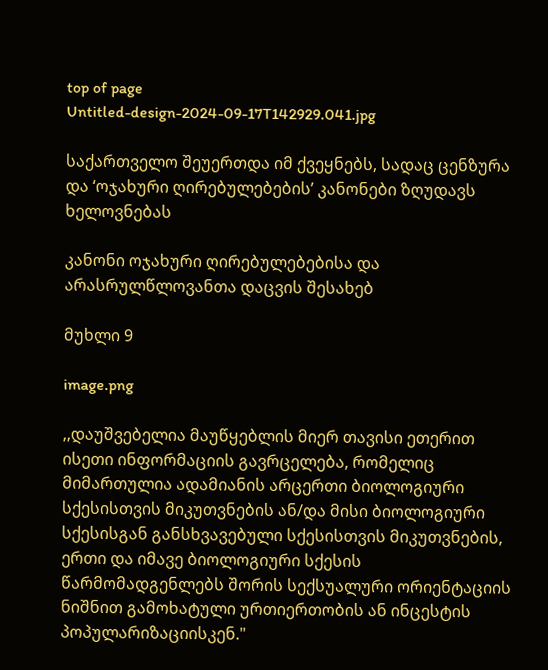top of page
Untitled-design-2024-09-17T142929.041.jpg

საქართველო შეუერთდა იმ ქვეყნებს, სადაც ცენზურა და ‘ოჯახური ღირებულებების’ კანონები ზღუდავს ხელოვნებას

კანონი ოჯახური ღირებულებებისა და არასრულწლოვანთა დაცვის შესახებ

მუხლი 9

image.png

,,დაუშვებელია მაუწყებლის მიერ თავისი ეთერით ისეთი ინფორმაციის გავრცელება, რომელიც მიმართულია ადამიანის არცერთი ბიოლოგიური სქესისთვის მიკუთვნების ან/და მისი ბიოლოგიური სქესისგან განსხვავებული სქესისთვის მიკუთვნების, ერთი და იმავე ბიოლოგიური სქესის წარმომადგენლებს შორის სექსუალური ორიენტაციის ნიშნით გამოხატული ურთიერთობის ან ინცესტის პოპულარიზაციისკენ."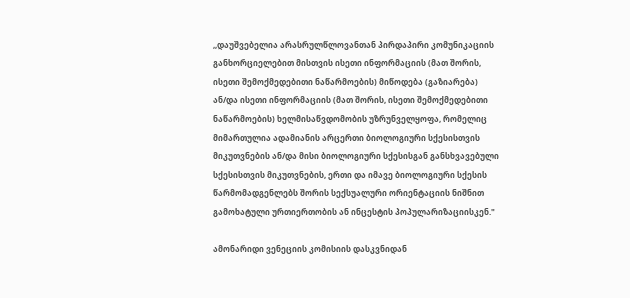,,დაუშვებელია არასრულწლოვანთან პირდაპირი კომუნიკაციის განხორციელებით მისთვის ისეთი ინფორმაციის (მათ შორის, ისეთი შემოქმედებითი ნაწარმოების) მიწოდება (გაზიარება) ან/და ისეთი ინფორმაციის (მათ შორის, ისეთი შემოქმედებითი ნაწარმოების) ხელმისაწვდომობის უზრუნველყოფა, რომელიც მიმართულია ადამიანის არცერთი ბიოლოგიური სქესისთვის მიკუთვნების ან/და მისი ბიოლოგიური სქესისგან განსხვავებული სქესისთვის მიკუთვნების, ერთი და იმავე ბიოლოგიური სქესის წარმომადგენლებს შორის სექსუალური ორიენტაციის ნიშნით გამოხატული ურთიერთობის ან ინცესტის პოპულარიზაციისკენ."

ამონარიდი ვენეციის კომისიის დასკვნიდან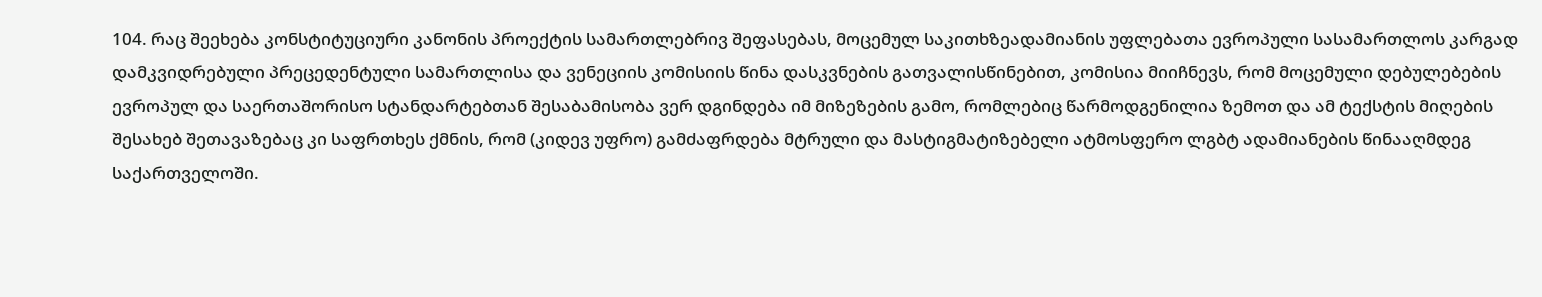104. რაც შეეხება კონსტიტუციური კანონის პროექტის სამართლებრივ შეფასებას, მოცემულ საკითხზეადამიანის უფლებათა ევროპული სასამართლოს კარგად დამკვიდრებული პრეცედენტული სამართლისა და ვენეციის კომისიის წინა დასკვნების გათვალისწინებით, კომისია მიიჩნევს, რომ მოცემული დებულებების ევროპულ და საერთაშორისო სტანდარტებთან შესაბამისობა ვერ დგინდება იმ მიზეზების გამო, რომლებიც წარმოდგენილია ზემოთ და ამ ტექსტის მიღების შესახებ შეთავაზებაც კი საფრთხეს ქმნის, რომ (კიდევ უფრო) გამძაფრდება მტრული და მასტიგმატიზებელი ატმოსფერო ლგბტ ადამიანების წინააღმდეგ საქართველოში.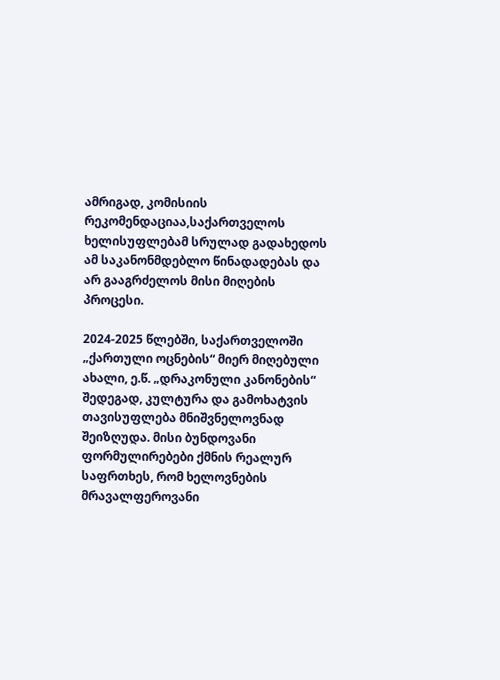ამრიგად, კომისიის რეკომენდაციაა,საქართველოს ხელისუფლებამ სრულად გადახედოს ამ საკანონმდებლო წინადადებას და არ გააგრძელოს მისი მიღების პროცესი.

2024-2025 წლებში, საქართველოში „ქართული ოცნების“ მიერ მიღებული ახალი, ე.წ. „დრაკონული კანონების“ შედეგად, კულტურა და გამოხატვის თავისუფლება მნიშვნელოვნად შეიზღუდა. მისი ბუნდოვანი ფორმულირებები ქმნის რეალურ საფრთხეს, რომ ხელოვნების მრავალფეროვანი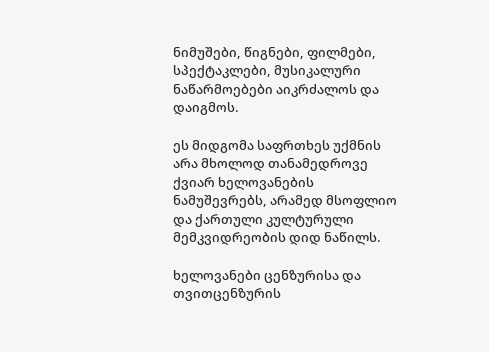ნიმუშები, წიგნები, ფილმები, სპექტაკლები, მუსიკალური ნაწარმოებები აიკრძალოს და დაიგმოს.

ეს მიდგომა საფრთხეს უქმნის არა მხოლოდ თანამედროვე ქვიარ ხელოვანების ნამუშევრებს, არამედ მსოფლიო და ქართული კულტურული მემკვიდრეობის დიდ ნაწილს.

ხელოვანები ცენზურისა და თვითცენზურის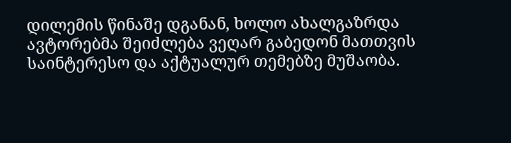დილემის წინაშე დგანან, ხოლო ახალგაზრდა ავტორებმა შეიძლება ვეღარ გაბედონ მათთვის საინტერესო და აქტუალურ თემებზე მუშაობა.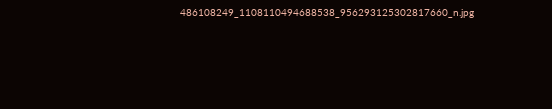486108249_1108110494688538_956293125302817660_n.jpg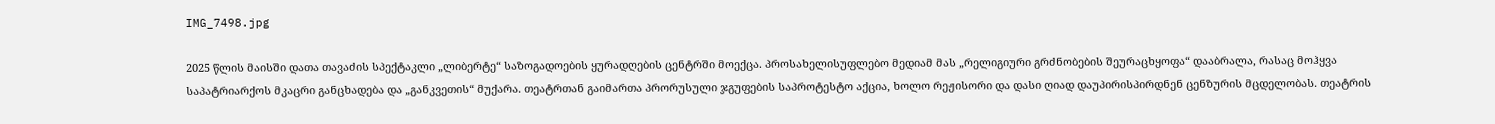IMG_7498.jpg

2025 წლის მაისში დათა თავაძის სპექტაკლი „ლიბერტე“ საზოგადოების ყურადღების ცენტრში მოექცა. პროსახელისუფლებო მედიამ მას „რელიგიური გრძნობების შეურაცხყოფა“ დააბრალა, რასაც მოჰყვა საპატრიარქოს მკაცრი განცხადება და „განკვეთის“ მუქარა. თეატრთან გაიმართა პრორუსული ჯგუფების საპროტესტო აქცია, ხოლო რეჟისორი და დასი ღიად დაუპირისპირდნენ ცენზურის მცდელობას. თეატრის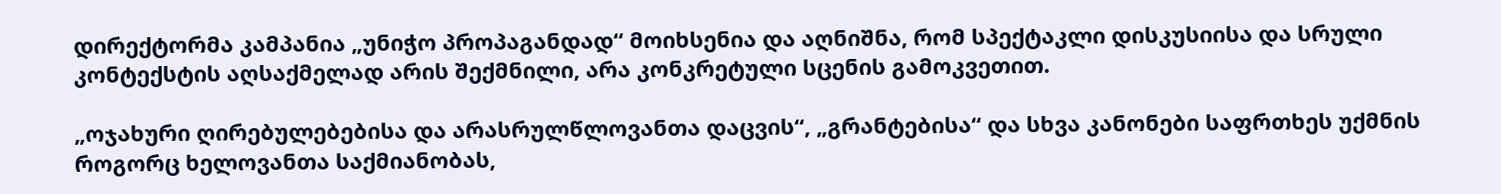დირექტორმა კამპანია „უნიჭო პროპაგანდად“ მოიხსენია და აღნიშნა, რომ სპექტაკლი დისკუსიისა და სრული კონტექსტის აღსაქმელად არის შექმნილი, არა კონკრეტული სცენის გამოკვეთით.

„ოჯახური ღირებულებებისა და არასრულწლოვანთა დაცვის“, „გრანტებისა“ და სხვა კანონები საფრთხეს უქმნის როგორც ხელოვანთა საქმიანობას,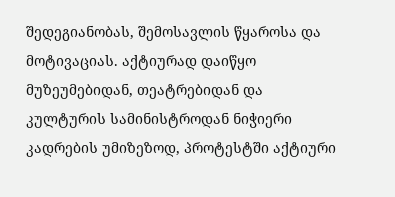შედეგიანობას, შემოსავლის წყაროსა და მოტივაციას. აქტიურად დაიწყო მუზეუმებიდან, თეატრებიდან და კულტურის სამინისტროდან ნიჭიერი კადრების უმიზეზოდ, პროტესტში აქტიური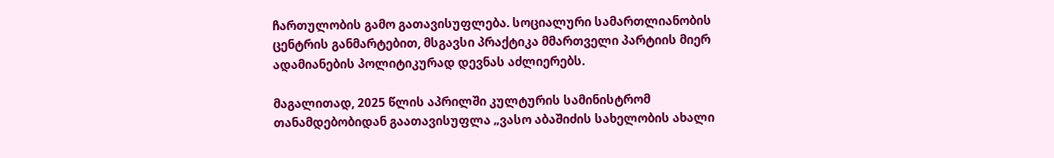ჩართულობის გამო გათავისუფლება. სოციალური სამართლიანობის ცენტრის განმარტებით, მსგავსი პრაქტიკა მმართველი პარტიის მიერ ადამიანების პოლიტიკურად დევნას აძლიერებს.

მაგალითად, 2025 წლის აპრილში კულტურის სამინისტრომ თანამდებობიდან გაათავისუფლა „ვასო აბაშიძის სახელობის ახალი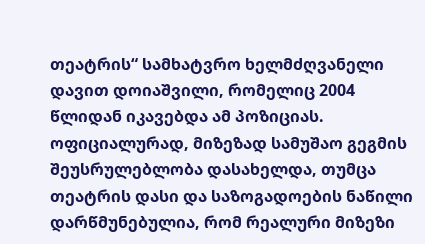თეატრის“ სამხატვრო ხელმძღვანელი დავით დოიაშვილი, რომელიც 2004 წლიდან იკავებდა ამ პოზიციას. ოფიციალურად, მიზეზად სამუშაო გეგმის შეუსრულებლობა დასახელდა, თუმცა თეატრის დასი და საზოგადოების ნაწილი დარწმუნებულია, რომ რეალური მიზეზი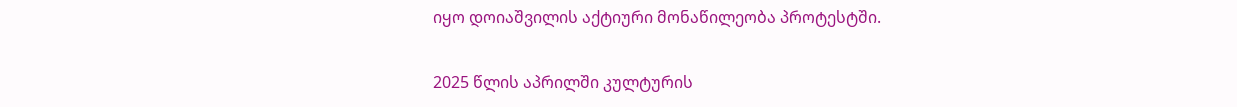იყო დოიაშვილის აქტიური მონაწილეობა პროტესტში.

2025 წლის აპრილში კულტურის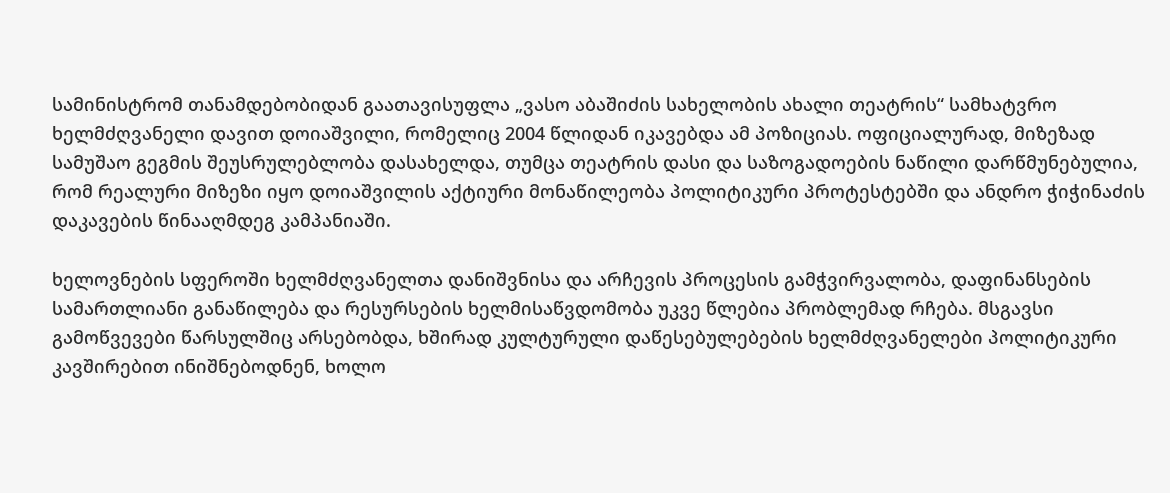სამინისტრომ თანამდებობიდან გაათავისუფლა „ვასო აბაშიძის სახელობის ახალი თეატრის“ სამხატვრო ხელმძღვანელი დავით დოიაშვილი, რომელიც 2004 წლიდან იკავებდა ამ პოზიციას. ოფიციალურად, მიზეზად სამუშაო გეგმის შეუსრულებლობა დასახელდა, თუმცა თეატრის დასი და საზოგადოების ნაწილი დარწმუნებულია, რომ რეალური მიზეზი იყო დოიაშვილის აქტიური მონაწილეობა პოლიტიკური პროტესტებში და ანდრო ჭიჭინაძის დაკავების წინააღმდეგ კამპანიაში.

ხელოვნების სფეროში ხელმძღვანელთა დანიშვნისა და არჩევის პროცესის გამჭვირვალობა, დაფინანსების სამართლიანი განაწილება და რესურსების ხელმისაწვდომობა უკვე წლებია პრობლემად რჩება. მსგავსი გამოწვევები წარსულშიც არსებობდა, ხშირად კულტურული დაწესებულებების ხელმძღვანელები პოლიტიკური კავშირებით ინიშნებოდნენ, ხოლო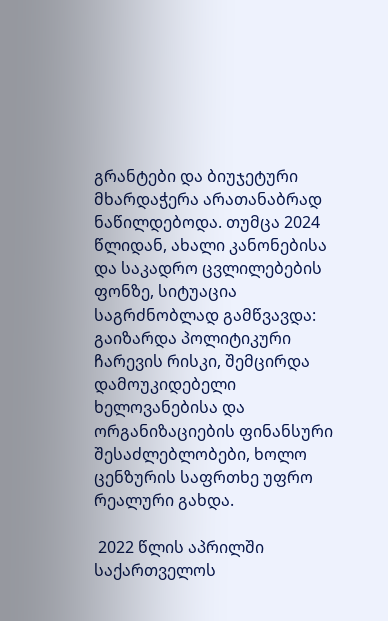გრანტები და ბიუჯეტური მხარდაჭერა არათანაბრად ნაწილდებოდა. თუმცა 2024 წლიდან, ახალი კანონებისა და საკადრო ცვლილებების ფონზე, სიტუაცია საგრძნობლად გამწვავდა: გაიზარდა პოლიტიკური ჩარევის რისკი, შემცირდა დამოუკიდებელი ხელოვანებისა და ორგანიზაციების ფინანსური შესაძლებლობები, ხოლო ცენზურის საფრთხე უფრო რეალური გახდა.

 2022 წლის აპრილში საქართველოს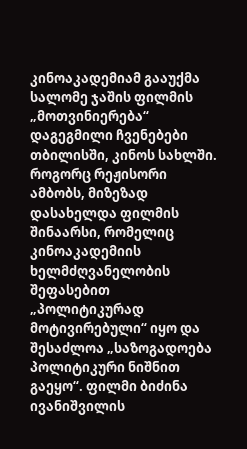კინოაკადემიამ გააუქმა სალომე ჯაშის ფილმის „მოთვინიერება“ დაგეგმილი ჩვენებები თბილისში, კინოს სახლში. როგორც რეჟისორი ამბობს, მიზეზად დასახელდა ფილმის შინაარსი, რომელიც კინოაკადემიის ხელმძღვანელობის შეფასებით „პოლიტიკურად მოტივირებული“ იყო და შესაძლოა „საზოგადოება პოლიტიკური ნიშნით გაეყო“. ფილმი ბიძინა ივანიშვილის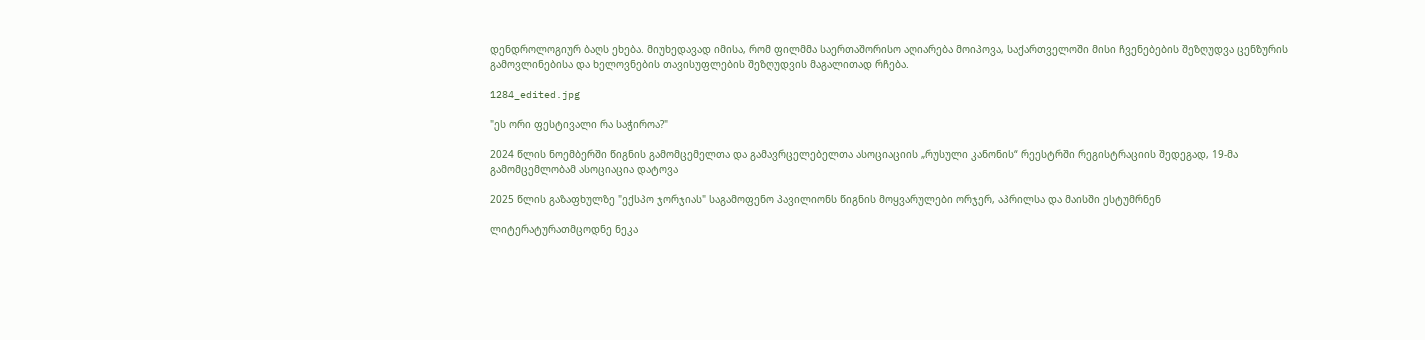დენდროლოგიურ ბაღს ეხება. მიუხედავად იმისა, რომ ფილმმა საერთაშორისო აღიარება მოიპოვა, საქართველოში მისი ჩვენებების შეზღუდვა ცენზურის გამოვლინებისა და ხელოვნების თავისუფლების შეზღუდვის მაგალითად რჩება.

1284_edited.jpg

"ეს ორი ფესტივალი რა საჭიროა?"

2024 წლის ნოემბერში წიგნის გამომცემელთა და გამავრცელებელთა ასოციაციის „რუსული კანონის“ რეესტრში რეგისტრაციის შედეგად, 19-მა გამომცემლობამ ასოციაცია დატოვა

2025 წლის გაზაფხულზე "ექსპო ჯორჯიას" საგამოფენო პავილიონს წიგნის მოყვარულები ორჯერ, აპრილსა და მაისში ესტუმრნენ

ლიტერატურათმცოდნე ნეკა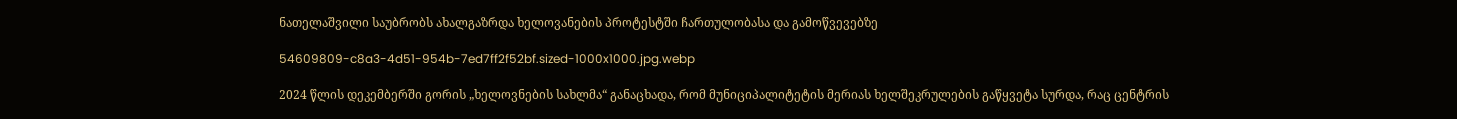ნათელაშვილი საუბრობს ახალგაზრდა ხელოვანების პროტესტში ჩართულობასა და გამოწვევებზე

54609809-c8a3-4d51-954b-7ed7ff2f52bf.sized-1000x1000.jpg.webp

2024 წლის დეკემბერში გორის „ხელოვნების სახლმა“ განაცხადა, რომ მუნიციპალიტეტის მერიას ხელშეკრულების გაწყვეტა სურდა, რაც ცენტრის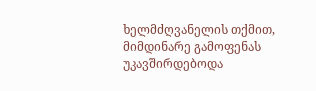ხელმძღვანელის თქმით, მიმდინარე გამოფენას უკავშირდებოდა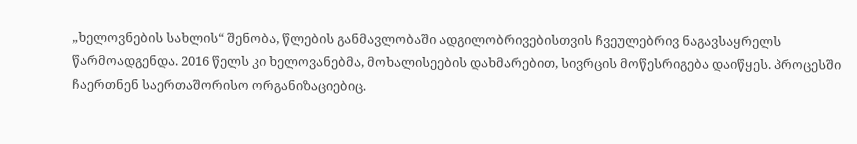„ხელოვნების სახლის“ შენობა, წლების განმავლობაში ადგილობრივებისთვის ჩვეულებრივ ნაგავსაყრელს წარმოადგენდა. 2016 წელს კი ხელოვანებმა, მოხალისეების დახმარებით, სივრცის მოწესრიგება დაიწყეს. პროცესში ჩაერთნენ საერთაშორისო ორგანიზაციებიც.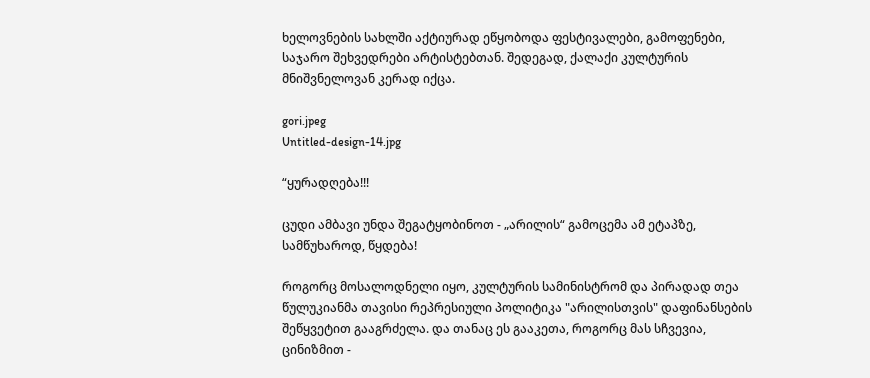ხელოვნების სახლში აქტიურად ეწყობოდა ფესტივალები, გამოფენები, საჯარო შეხვედრები არტისტებთან. შედეგად, ქალაქი კულტურის მნიშვნელოვან კერად იქცა.

gori.jpeg
Untitled-design-14.jpg

“ყურადღება!!!

ცუდი ამბავი უნდა შეგატყობინოთ - „არილის“ გამოცემა ამ ეტაპზე, სამწუხაროდ, წყდება!

როგორც მოსალოდნელი იყო, კულტურის სამინისტრომ და პირადად თეა წულუკიანმა თავისი რეპრესიული პოლიტიკა "არილისთვის" დაფინანსების შეწყვეტით გააგრძელა. და თანაც ეს გააკეთა, როგორც მას სჩვევია, ცინიზმით -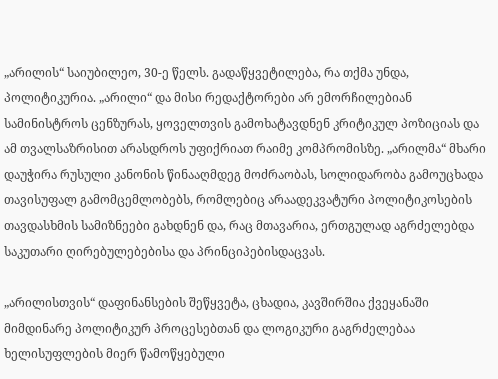„არილის“ საიუბილეო, 30-ე წელს. გადაწყვეტილება, რა თქმა უნდა, პოლიტიკურია. „არილი“ და მისი რედაქტორები არ ემორჩილებიან სამინისტროს ცენზურას, ყოველთვის გამოხატავდნენ კრიტიკულ პოზიციას და ამ თვალსაზრისით არასდროს უფიქრიათ რაიმე კომპრომისზე. „არილმა“ მხარი დაუჭირა რუსული კანონის წინააღმდეგ მოძრაობას, სოლიდარობა გამოუცხადა თავისუფალ გამომცემლობებს, რომლებიც არაადეკვატური პოლიტიკოსების თავდასხმის სამიზნეები გახდნენ და, რაც მთავარია, ერთგულად აგრძელებდა საკუთარი ღირებულებებისა და პრინციპებისდაცვას.

„არილისთვის“ დაფინანსების შეწყვეტა, ცხადია, კავშირშია ქვეყანაში მიმდინარე პოლიტიკურ პროცესებთან და ლოგიკური გაგრძელებაა ხელისუფლების მიერ წამოწყებული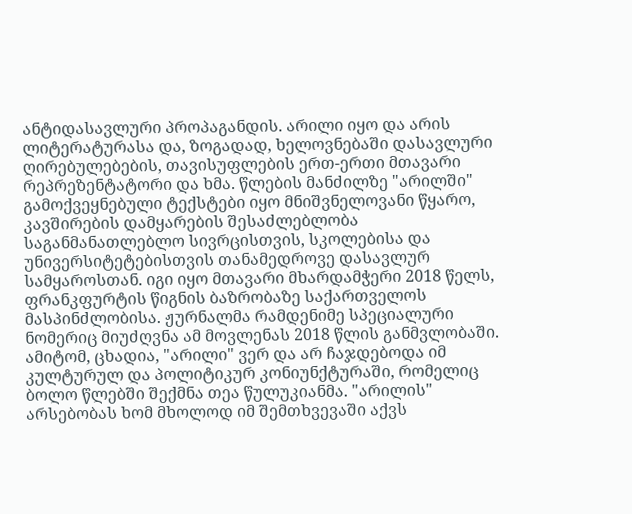ანტიდასავლური პროპაგანდის. არილი იყო და არის ლიტერატურასა და, ზოგადად, ხელოვნებაში დასავლური ღირებულებების, თავისუფლების ერთ-ერთი მთავარი რეპრეზენტატორი და ხმა. წლების მანძილზე "არილში" გამოქვეყნებული ტექსტები იყო მნიშვნელოვანი წყარო, კავშირების დამყარების შესაძლებლობა საგანმანათლებლო სივრცისთვის, სკოლებისა და უნივერსიტეტებისთვის თანამედროვე დასავლურ სამყაროსთან. იგი იყო მთავარი მხარდამჭერი 2018 წელს, ფრანკფურტის წიგნის ბაზრობაზე საქართველოს მასპინძლობისა. ჟურნალმა რამდენიმე სპეციალური ნომერიც მიუძღვნა ამ მოვლენას 2018 წლის განმვლობაში. ამიტომ, ცხადია, "არილი" ვერ და არ ჩაჯდებოდა იმ კულტურულ და პოლიტიკურ კონიუნქტურაში, რომელიც ბოლო წლებში შექმნა თეა წულუკიანმა. "არილის" არსებობას ხომ მხოლოდ იმ შემთხვევაში აქვს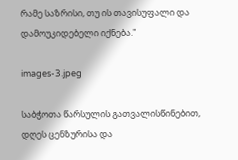რამე საზრისი, თუ ის თავისუფალი და დამოუკიდებელი იქნება."

images-3.jpeg

საბჭოთა წარსულის გათვალისწინებით, დღეს ცენზურისა და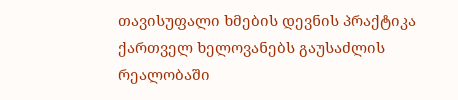თავისუფალი ხმების დევნის პრაქტიკა ქართველ ხელოვანებს გაუსაძლის რეალობაში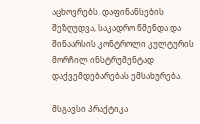აცხოვრებს. დაფინანსების შეზღუდვა, საკადრო წმენდა და შინაარსის კონტროლი კულტურის მორჩილ ინსტრუმენტად დაქვემდებარებას ემსახურება.

მსგავსი პრაქტიკა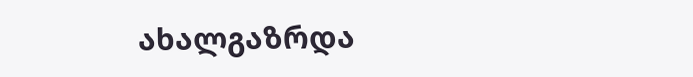ახალგაზრდა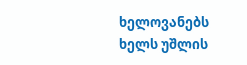ხელოვანებს ხელს უშლის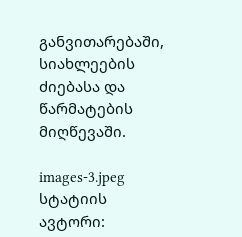განვითარებაში, სიახლეების ძიებასა და წარმატების მიღწევაში.

images-3.jpeg
სტატიის ავტორი: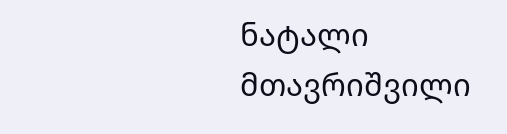ნატალი მთავრიშვილი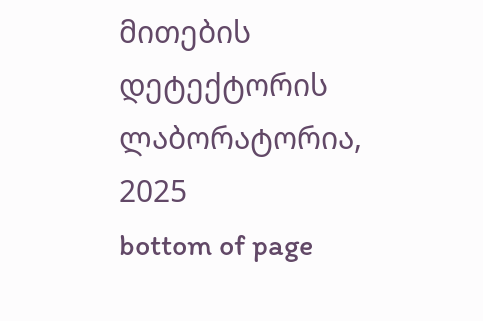მითების დეტექტორის ლაბორატორია, 2025
bottom of page